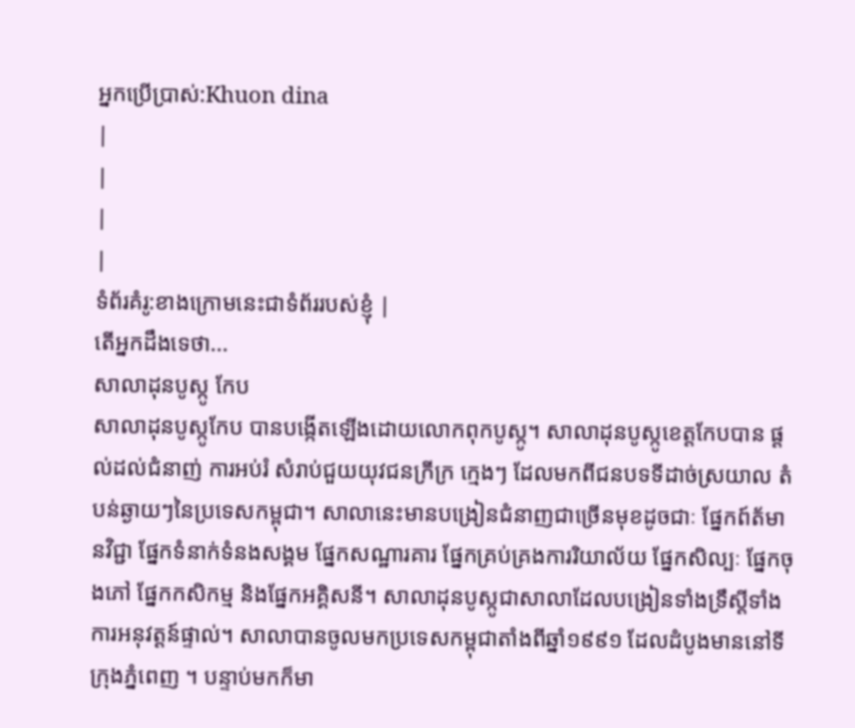អ្នកប្រើប្រាស់:Khuon dina
|
|
|
|
ទំព័រគំរូ:ខាងក្រោមនេះជាទំព័ររបស់ខ្ញុំ |
តើអ្នកដឹងទេថា...
សាលាដុនបូស្កូ កែប
សាលាដុនបូស្កូកែប បានបង្កើតឡើងដោយលោកពុកបូស្កូ។ សាលាដុនបូស្កូខេត្តកែបបាន ផ្ដល់ដល់ជំនាញ់ ការអប់រំ សំរាប់ជួយយុវជនក្រីក្រ ក្មេងៗ ដែលមកពីជនបទទីដាច់ស្រយាល តំបន់ឆ្ងាយៗនៃប្រទេសកម្ពុជា។ សាលានេះមានបង្រៀនជំនាញជាច្រើនមុខដូចជាៈ ផ្នែកព៍ត័មានវិជ្ជា ផ្នែកទំនាក់ទំនងសង្គម ផ្នែកសណ្ឋារគារ ផ្នែកគ្រប់គ្រងការរិយាល័យ ផ្នែកសិល្បៈ ផ្នែកចុងភៅ ផ្នែកកសិកម្ម និងផ្នែកអគ្គិសនី។ សាលាដុនបូស្កូជាសាលាដែលបង្រៀនទាំងទ្រឹស្តីទាំងការអនុវត្តន៍ផ្ទាល់។ សាលាបានចូលមកប្រទេសកម្ពុជាតាំងពីឆ្នាំ១៩៩១ ដែលដំបូងមាននៅទីក្រុងភ្នំពេញ ។ បន្ទាប់មកក៏មា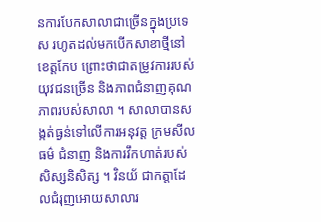នការបែកសាលាជាច្រើនក្នុងប្រទេស រហូតដល់មកបើកសាខាថ្មីនៅខេត្តកែប ព្រោះថាជាតម្រូវការរបស់យុវជនច្រើន និងភាពជំនាញគុណភាពរបស់សាលា ។ សាលាបានសង្កត់ធ្ងន់ទៅលើការអនុវត្ត ក្រមសីលធម៌ ជំនាញ និងការវឹកហាត់របស់សិស្សនិសិត្ស ។ វិនយ័ ជាកត្តាដែលជំរុញអោយសាលារ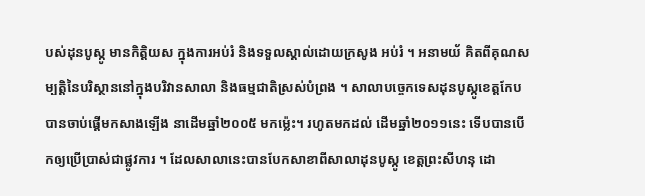បស់ដុនបូស្កូ មានកិត្តិយស ក្នុងការអប់រំ និងទទួលស្គាល់ដោយក្រសូង អប់រំ ។ អនាមយ័ គិតពីគុណសម្បត្តិនៃបរិស្ថាននៅក្នុងបរិវានសាលា និងធម្មជាតិស្រស់បំព្រង ។ សាលាបច្ចេកទេសដុនបូស្កូខេត្តកែប បានចាប់ផ្តើមកសាងឡើង នាដើមឆ្នាំ២០០៥ មកម្ល៉េះ។ រហូតមកដល់ ដើមឆ្នាំ២០១១នេះ ទើបបានបើកឲ្យប្រើប្រាស់ជាផ្លូវការ ។ ដែលសាលានេះបានបែកសាខាពីសាលាដុនបូស្កូ ខេត្តព្រះសីហនុ ដោ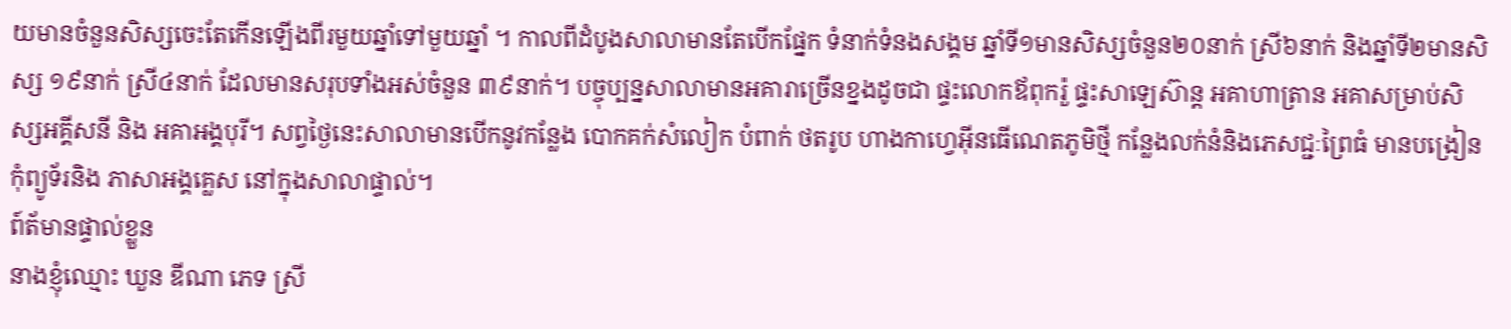យមានចំនួនសិស្សចេះតែកើនឡើងពីរមួយឆ្នាំទៅមួយឆ្នាំ ។ កាលពីដំបូងសាលាមានតែបើកផ្នែក ទំនាក់ទំនងសង្គម ឆ្នាំទី១មានសិស្សចំនួន២០នាក់ ស្រី៦នាក់ និងឆ្នាំទី២មានសិស្ស ១៩នាក់ ស្រី៤នាក់ ដែលមានសរុបទាំងអស់ចំនួន ៣៩នាក់។ បច្ចុប្បន្នសាលាមានអគារាច្រើនខ្នងដូចជា ផ្ទះលោកឪពុករ៉ួ ផ្ទះសាឡេស៊ាន្ត អគាហាត្រាន អគាសម្រាប់សិស្សអគ្គីសនី និង អគាអង្គបុរី។ សព្វថ្ងៃនេះសាលាមានបើកនូវកន្លែង បោកគក់សំលៀក បំពាក់ ថតរូប ហាងកាហ្វេអ៊ីនធើណេតភូមិថ្មី កន្លែងលក់នំនិងភេសជ្ជៈព្រៃធំ មានបង្រៀនកុំព្យូទ័រនិង ភាសាអង្គគ្លេស នៅក្នុងសាលាផ្ទាល់។
ព៍ត័មានផ្ទាល់ខ្លួន
នាងខ្ញុំឈ្មោះ ឃួន ឌីណា ភេទ ស្រី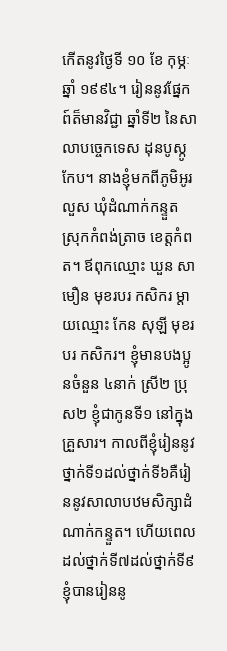កើតនូវថ្ងៃទី ១០ ខែ កុម្ភៈ ឆ្នាំ ១៩៩៤។ រៀននូវផ្នែកព៍ត៏មានវិជ្ជា ឆ្នាំទី២ នៃសាលាបច្ចេកទេស ដុនបូស្កូកែប។ នាងខ្ញុំមកពីភូមិអូរលួស ឃុំដំណាក់កន្ទួត ស្រុកកំពង់ត្រាច ខេត្តកំពត។ ឪពុកឈ្មោះ ឃួន សាមឿន មុខរបរ កសិករ ម្តាយឈ្មោះ កែន សុឡី មុខរបរ កសិករ។ ខ្ញុំមានបងប្អូនចំនួន ៤នាក់ ស្រី២ ប្រុស២ ខ្ញុំជាកូនទី១ នៅក្នុងគ្រួសារ។ កាលពីខ្ញុំរៀននូវថ្នាក់ទី១ដល់ថ្នាក់ទី៦គឺរៀននូវសាលាបឋមសិក្សាដំណាក់កន្ទួត។ ហើយពេលដល់ថ្នាក់ទី៧ដល់ថ្នាក់ទី៩ខ្ញុំបានរៀននូ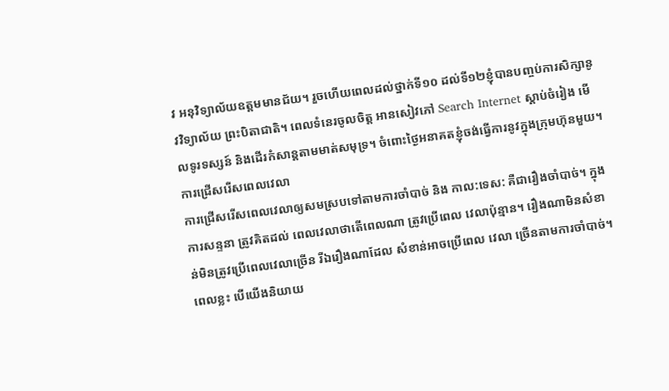វ អនុវិទ្យាល័យឧត្តមមានជ័យ។ រួចហើយពេលដល់ថ្នាក់ទី១០ ដល់ទី១២ខ្ញុំបានបញ្ចប់ការសិក្សានូវវិទ្យាល័យ ព្រះបិតាជាតិ។ ពេលទំនេរចូលចិត្ត អានសៀវភៅ Search Internet ស្តាប់ចំរៀង មើលទូរទស្សន៍ និងដើរកំសាន្តតាមមាត់សមុទ្រ។ ចំពោះថ្ងៃអនាគតខ្ញុំចង់ធ្វើការនូវក្នុងក្រុមហ៊ុនមួយ។
ការជ្រើសរើសពេលវេលា
ការជ្រើសរើសពេលវេលាឲ្យសមស្របទៅតាមការចាំបាច់ និង កាល:ទេស: គឺជារឿងចាំបាច់។ ក្នុងការសន្ទនា ត្រូវគិតដល់ ពេលវេលាថាតើពេលណា ត្រូវប្រើពេល វេលាប៉ុន្មាន។ រឿងណាមិនសំខាន់មិនត្រូវប្រើពេលវេលាច្រើន រីឯរឿងណាដែល សំខាន់អាចប្រើពេល វេលា ច្រើនតាមការចាំបាច់។ ពេលខ្លះ បើយើងនិយាយ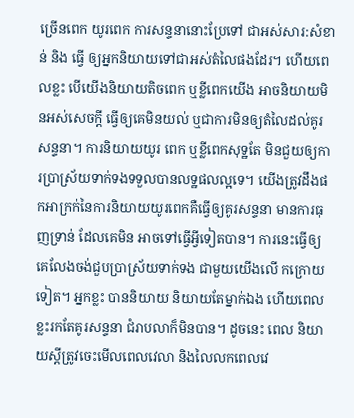ច្រើនពេក យូរពេក ការសន្ទនានោះប្រែទៅ ជាអស់សារ:សំខាន់ និង ធ្វើ ឲ្យអ្នកនិយាយទៅជាអស់តំលៃផងដែរ។ ហើយពេលខ្លះ បើយើងនិយាយតិចពេក ឬខ្លីពេកយើង អាចនិយាយមិនអស់សេចក្តី ធ្វើឲ្យគេមិនយល់ ឬជាការមិនឲ្យតំលៃដល់គូរសន្ទនា។ ការនិយាយយូរ ពេក ឬខ្លីពេកសុទ្ឋតែ មិនជួយឲ្យការប្រាស្រ័យទាក់ទងទទួលបានលទ្ឋផលល្អទេ។ យើងត្រូវដឹងផកអាក្រក់នៃការនិយាយយូរពេកគឺធ្វើឲ្យគូរសន្ទនា មានការធុញទ្រាន់ ដែលគេមិន អាចទៅធ្វើអ្វីទៀតបាន។ ការនេះធ្វើឲ្យគេលែងចង់ជួបប្រាស្រ័យទាក់ទង ជាមួយយើងលើ កក្រោយ ទៀត។ អ្នកខ្លះ បាននិយាយ និយាយតែម្នាក់ឯង ហើយពេលខ្លះរកតែគូរសន្ទនា ជំរាបលាក៏មិនបាន។ ដូចនេះ ពេល និយាយស្តីត្រូវចេះមើលពេលវេលា និងលៃលកពេលវេ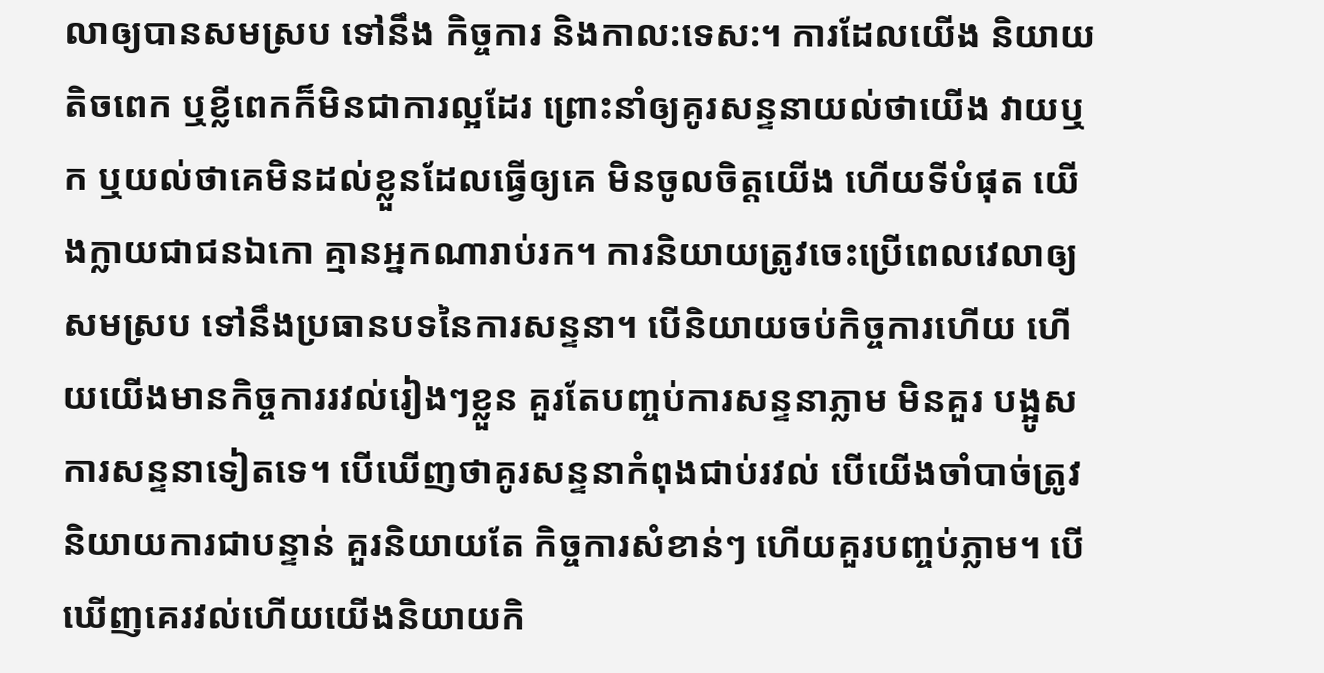លាឲ្យបានសមស្រប ទៅនឹង កិច្ចការ និងកាល:ទេស:។ ការដែលយើង និយាយតិចពេក ឬខ្លីពេកក៏មិនជាការល្អដែរ ព្រោះនាំឲ្យគូរសន្ទនាយល់ថាយើង វាយឬក ឬយល់ថាគេមិនដល់ខ្លួនដែលធ្វើឲ្យគេ មិនចូលចិត្តយើង ហើយទីបំផុត យើងក្លាយជាជនឯកោ គ្មានអ្នកណារាប់រក។ ការនិយាយត្រូវចេះប្រើពេលវេលាឲ្យសមស្រប ទៅនឹងប្រធានបទនៃការសន្ទនា។ បើនិយាយចប់កិច្ចការហើយ ហើយយើងមានកិច្ចការរវល់រៀងៗខ្លួន គួរតែបញ្ចប់ការសន្ទនាភ្លាម មិនគួរ បង្អូសការសន្ទនាទៀតទេ។ បើឃើញថាគូរសន្ទនាកំពុងជាប់រវល់ បើយើងចាំបាច់ត្រូវនិយាយការជាបន្ទាន់ គួរនិយាយតែ កិច្ចការសំខាន់ៗ ហើយគួរបញ្ចប់ភ្លាម។ បើឃើញគេរវល់ហើយយើងនិយាយកិ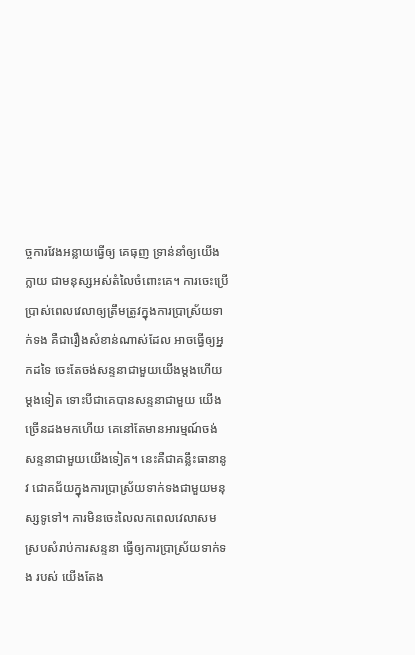ច្ចការវែងអន្លាយធ្វើឲ្យ គេធុញ ទ្រាន់នាំឲ្យយើងក្លាយ ជាមនុស្សអស់តំលៃចំពោះគេ។ ការចេះប្រើប្រាស់ពេលវេលាឲ្យត្រឹមត្រូវក្នុងការប្រាស្រ័យទាក់ទង គឺជារឿងសំខាន់ណាស់ដែល អាចធ្វើឲ្យអ្នកដទៃ ចេះតែចង់សន្ទនាជាមួយយើងម្តងហើយម្តងទៀត ទោះបីជាគេបានសន្ទនាជាមួយ យើងច្រើនដងមកហើយ គេនៅតែមានអារម្មណ៍ចង់សន្ទនាជាមួយយើងទៀត។ នេះគឺជាគន្លឹះធានានូវ ជោគជ័យក្នុងការប្រាស្រ័យទាក់ទងជាមួយមនុស្សទូទៅ។ ការមិនចេះលៃលកពេលវេលាសមស្របសំរាប់ការសន្ទនា ធ្វើឲ្យការប្រាស្រ័យទាក់ទង របស់ យើងតែង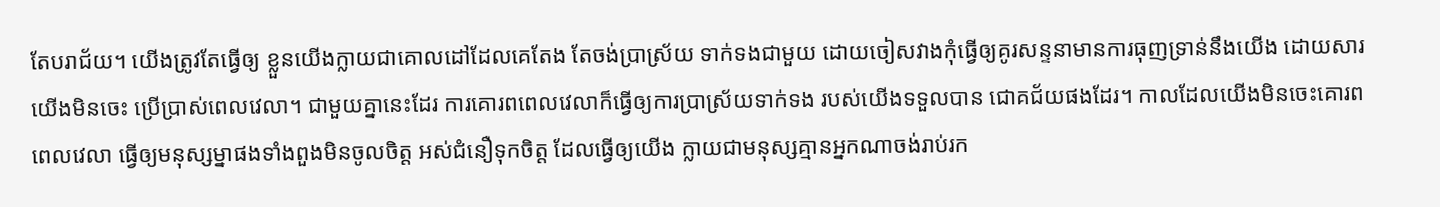តែបរាជ័យ។ យើងត្រូវតែធ្វើឲ្យ ខ្លួនយើងក្លាយជាគោលដៅដែលគេតែង តែចង់ប្រាស្រ័យ ទាក់ទងជាមួយ ដោយចៀសវាងកុំធ្វើឲ្យគូរសន្ទនាមានការធុញទ្រាន់នឹងយើង ដោយសារយើងមិនចេះ ប្រើប្រាស់ពេលវេលា។ ជាមួយគ្នានេះដែរ ការគោរពពេលវេលាក៏ធ្វើឲ្យការប្រាស្រ័យទាក់ទង របស់យើងទទួលបាន ជោគជ័យផងដែរ។ កាលដែលយើងមិនចេះគោរពពេលវេលា ធ្វើឲ្យមនុស្សម្នាផងទាំងពួងមិនចូលចិត្ត អស់ជំនឿទុកចិត្ត ដែលធ្វើឲ្យយើង ក្លាយជាមនុស្សគ្មានអ្នកណាចង់រាប់រក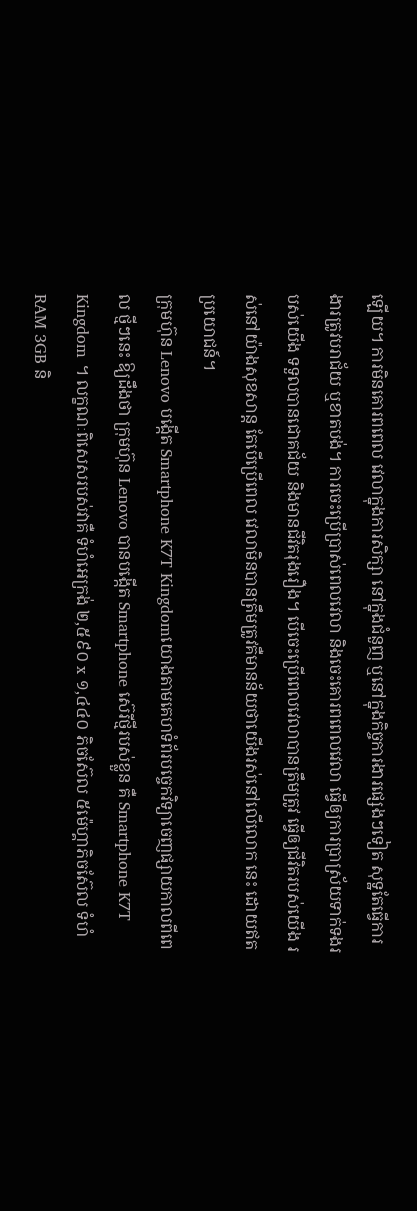ឡើយ។ ការមិនគោរពពេល វេលាក្នុងការសិក្សា នៅក្នុងជំនួញ ឬនៅក្នុងកិច្ចការងារផ្សេងៗទៀត សុទ្ឋតែធ្វើការងារត្រូវបរាជ័យ ឬខាតបង់។ ការចេះប្រើប្រាស់ពេលវេលា និងចេះគោរពពេលវេលា ធ្វើឲ្យការប្រាស្រ័យទាក់ទងរបស់យើង ទទួលបានជោគជ័យ និងមានជីវិតរុងរឿង។ បើចេះប្រើពេលវេលាបានត្រឹមត្រូវ ធ្វើឲ្យជីវិតរបស់យើង រស់នៅយ៉ាងសុខសាន្ត តែបើប្រើពេល វេលាមិនបានត្រឹមត្រូវគឺមានន័យថាយើងរស់នៅលើលោក នេះ ដោយឥតប្រយោជន៍។
ក្រុមហ៊ុន Lenovo បង្កើត Smartphone K7T Kingdomយោងតាមគេហទំព័របច្ចេកវិទ្យាចេញផ្សាយកាលពីពេល ថ្មីៗនេះ ឱ្យដឹងថា ក្រុមហ៊ុន Lenovo បានបង្កើត Smartphone ស៊េរីថ្មីរបស់ខ្លួន គឺ Smartphone K7T Kingdom ។ លក្ខណៈពិសេសរបស់វាគឺ ទំហំអេក្រង់ ២,៥៩០ x ១,៤៤០ ភិចស៊ែល ៥ម៉េហ្គាភិចស៊ែល ទំហំ RAM 3GB និ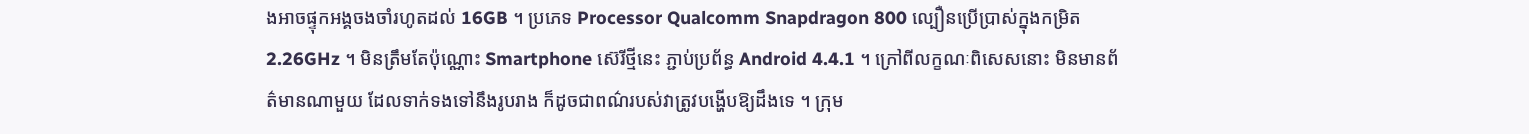ងអាចផ្ទុកអង្គចងចាំរហូតដល់ 16GB ។ ប្រភេទ Processor Qualcomm Snapdragon 800 ល្បឿនប្រើប្រាស់ក្នុងកម្រិត 2.26GHz ។ មិនត្រឹមតែប៉ុណ្ណោះ Smartphone ស៊េរីថ្មីនេះ ភ្ជាប់ប្រព័ន្ធ Android 4.4.1 ។ ក្រៅពីលក្ខណៈពិសេសនោះ មិនមានព័ត៌មានណាមួយ ដែលទាក់ទងទៅនឹងរូបរាង ក៏ដូចជាពណ៌របស់វាត្រូវបង្ហើបឱ្យដឹងទេ ។ ក្រុម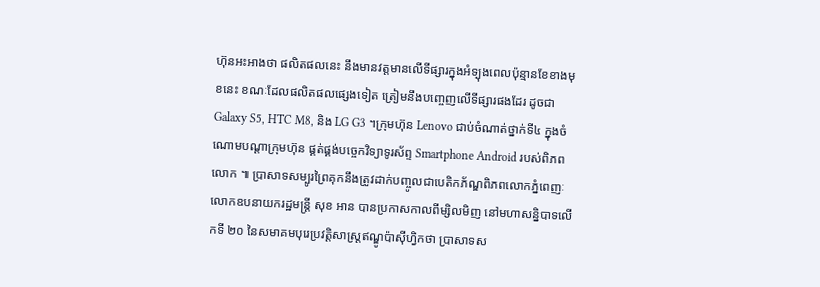ហ៊ុនអះអាងថា ផលិតផលនេះ នឹងមានវត្តមានលើទីផ្សារក្នុងអំទ្បុងពេលប៉ុន្មានខែខាងមុខនេះ ខណៈដែលផលិតផលផ្សេងទៀត ត្រៀមនឹងបញ្ចេញលើទីផ្សារផងដែរ ដូចជា Galaxy S5, HTC M8, និង LG G3 ។ក្រុមហ៊ុន Lenovo ជាប់ចំណាត់ថ្នាក់ទី៤ ក្នុងចំណោមបណ្តាក្រុមហ៊ុន ផ្គត់ផ្គង់បច្ចេកវិទ្យាទូរស័ព្ទ Smartphone Android របស់ពិភពលោក ៕ ប្រាសាទសម្បូរព្រៃគុកនឹងត្រូវដាក់បញ្ចូលជាបេតិកភ័ណ្ឌពិភពលោកភ្នំពេញៈ លោកឧបនាយករដ្ឋមន្រ្តី សុខ អាន បានប្រកាសកាលពីម្សិលមិញ នៅមហាសន្និបាទលើកទី ២០ នៃសមាគមបុរេប្រវតិ្តសាស្រ្តឥណ្ឌូប៉ាស៊ីហ្វិកថា ប្រាសាទស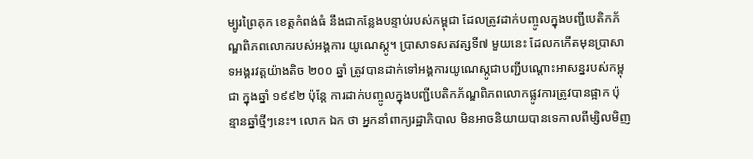ម្បូរព្រៃគុក ខេត្តកំពង់ធំ នឹងជាកន្លែងបន្ទាប់របស់កម្ពុជា ដែលត្រូវដាក់បញ្ចូលក្នុងបញ្ជីបេតិកភ័ណ្ឌពិភពលោករបស់អង្គការ យូណេស្កូ។ ប្រាសាទសតវត្សទី៧ មួយនេះ ដែលកកើតមុនប្រាសាទអង្គរវត្តយ៉ាងតិច ២០០ ឆ្នាំ ត្រូវបានដាក់ទៅអង្គការយូណេស្កូជាបញ្ជីបណ្តោះអាសន្នរបស់កម្ពុជា ក្នុងឆ្នាំ ១៩៩២ ប៉ុន្តែ ការដាក់បញ្ចូលក្នុងបញ្ជីបេតិកភ័ណ្ឌពិភពលោកផ្លូវការត្រូវបានផ្អាក ប៉ុន្មានឆ្នាំថ្មីៗនេះ។ លោក ឯក ថា អ្នកនាំពាក្យរដ្ឋាភិបាល មិនអាចនិយាយបានទេកាលពីម្សិលមិញ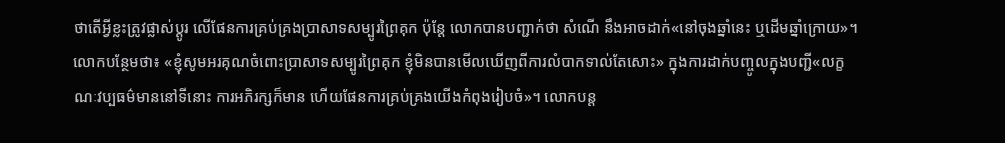ថាតើអ្វីខ្លះត្រូវផ្លាស់ប្តូរ លើផែនការគ្រប់គ្រងប្រាសាទសម្បូរព្រៃគុក ប៉ុន្តែ លោកបានបញ្ជាក់ថា សំណើ នឹងអាចដាក់«នៅចុងឆ្នាំនេះ ឬដើមឆ្នាំក្រោយ»។ លោកបន្ថែមថា៖ «ខ្ញុំសូមអរគុណចំពោះប្រាសាទសម្បូរព្រៃគុក ខ្ញុំមិនបានមើលឃើញពីការលំបាកទាល់តែសោះ» ក្នុងការដាក់បញ្ចូលក្នុងបញ្ជី«លក្ខណៈវប្បធម៌មាននៅទីនោះ ការអភិរក្សក៏មាន ហើយផែនការគ្រប់គ្រងយើងកំពុងរៀបចំ»។ លោកបន្ត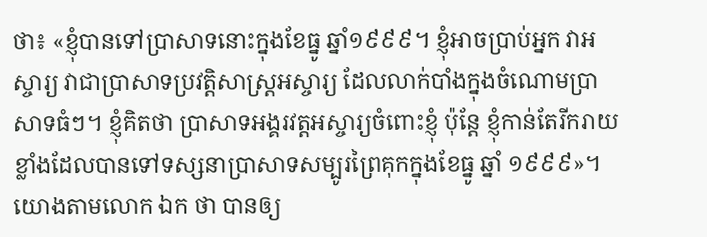ថា៖ «ខ្ញុំបានទៅប្រាសាទនោះក្នុងខែធ្នូ ឆ្នាំ១៩៩៩។ ខ្ញុំអាចប្រាប់អ្នក វាអស្ចារ្យ វាជាប្រាសាទប្រវតិ្តសាស្រ្តអស្ចារ្យ ដែលលាក់បាំងក្នុងចំណោមប្រាសាទធំៗ។ ខ្ញុំគិតថា ប្រាសាទអង្គរវត្តអស្ចារ្យចំពោះខ្ញុំ ប៉ុន្តែ ខ្ញុំកាន់តែរីករាយខ្លាំងដែលបានទៅទស្សនាប្រាសាទសម្បូរព្រៃគុកក្នុងខែធ្នូ ឆ្នាំ ១៩៩៩»។ យោងតាមលោក ឯក ថា បានឲ្យ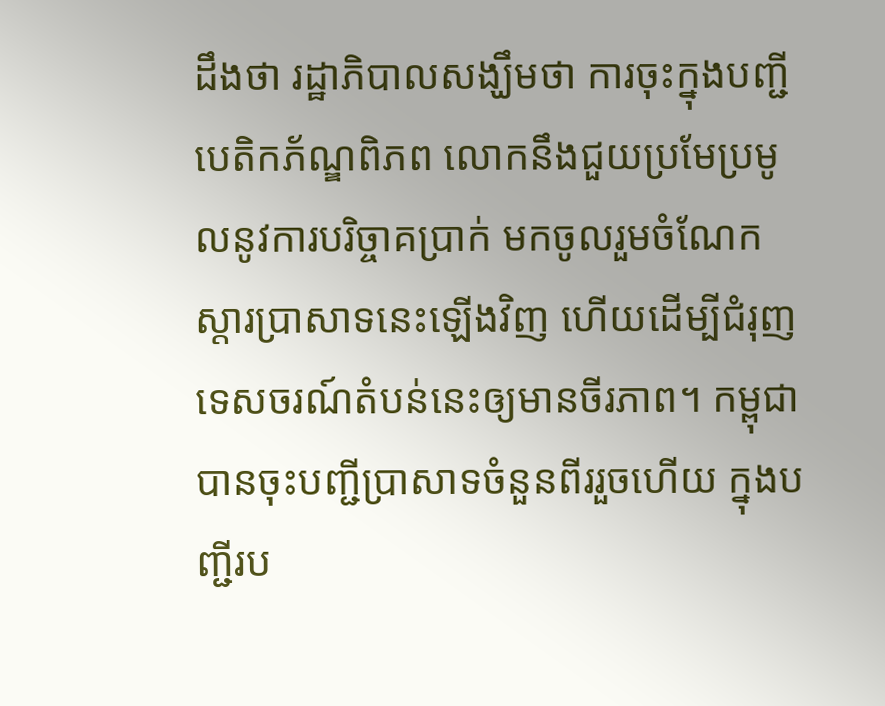ដឹងថា រដ្ឋាភិបាលសង្ឃឹមថា ការចុះក្នុងបញ្ជីបេតិកភ័ណ្ឌពិភព លោកនឹងជួយប្រមែប្រមូលនូវការបរិច្ចាគប្រាក់ មកចូលរួមចំណែកស្តារប្រាសាទនេះឡើងវិញ ហើយដើម្បីជំរុញទេសចរណ៍តំបន់នេះឲ្យមានចីរភាព។ កម្ពុជាបានចុះបញ្ជីប្រាសាទចំនួនពីររួចហើយ ក្នុងបញ្ជីរប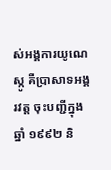ស់អង្គការយូណេស្កូ គឺប្រាសាទអង្គរវត្ត ចុះបញ្ជីក្នុងឆ្នាំ ១៩៩២ និ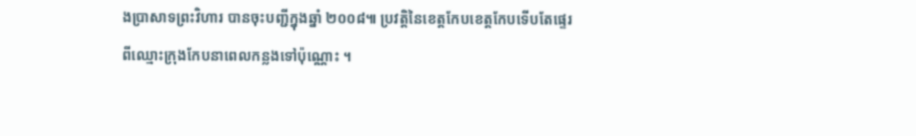ងប្រាសាទព្រះវិហារ បានចុះបញ្ជីក្នុងឆ្នាំ ២០០៨៕ ប្រវត្តិនៃខេត្តកែបខេត្តកែបទើបតែផ្ទេរពីឈ្មោះក្រុងកែបនាពេលកន្លងទៅប៉ុណ្ណោះ ។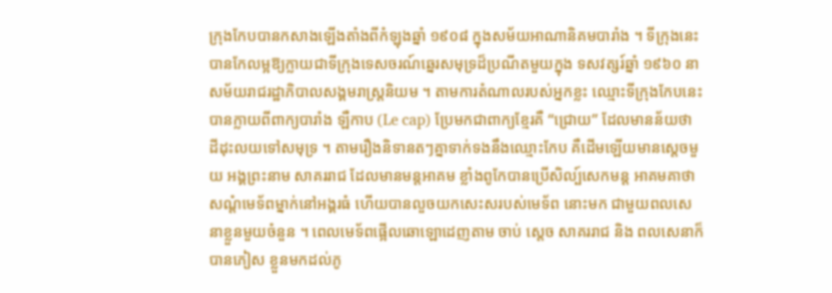ក្រុងកែបបានកសាងឡើងតាំងពីកំឡុងឆ្នាំ ១៩០៨ ក្នុងសម័យអាណានិគមបារាំង ។ ទីក្រុងនេះបានកែលម្អឱ្យក្លាយជាទីក្រុងទេសចរណ៍ឆ្នេរសមុទ្រដ៏ប្រណីតមួយក្នុង ទសវត្សរ៍ឆ្នាំ ១៩៦០ នាសម័យរាជរដ្ឋាភិបាលសង្គមរាស្ត្រនិយម ។ តាមការតំណាលរបស់អ្នកខ្លះ ឈ្មោះទីក្រុងកែបនេះ បានក្លាយពីពាក្យបារាំង ឡឺកាប (Le cap) ប្រែមកជាពាក្យខ្មែរគឺ “ជ្រោយ” ដែលមានន័យថា ដីដុះលយទៅសមុទ្រ ។ តាមរឿងនិទានតៗគ្នាទាក់ទងនឹងឈ្មោះកែប គឺដើមឡើយមានស្តេចមួយ អង្គព្រះនាម សាគររាជ ដែលមានមន្តអាគម ខ្លាំងពូកែបានប្រើសិល្ប៍សេកមន្ត អាគមគាថាសណ្តំមេទ័ពម្នាក់នៅអង្គរធំ ហើយបានលួចយកសេះសរបស់មេទ័ព នោះមក ជាមួយពលសេនាខ្លួនមួយចំនួន ។ ពេលមេទ័ពផ្អើលឆោឡោដេញតាម ចាប់ ស្តេច សាគររាជ និង ពលសេនាក៏បានភៀស ខ្លួនមកដល់ភូ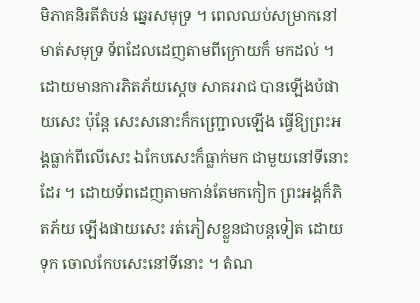មិភាគនិរតីតំបន់ ឆ្នេរសមុទ្រ ។ ពេលឈប់សម្រាកនៅមាត់សមុទ្រ ទ័ពដែលដេញតាមពីក្រោយក៏ មកដល់ ។ ដោយមានការភិតភ័យស្តេច សាគររាជ បានឡើងបំផាយសេះ ប៉ុន្តែ សេះសនោះក៏កញ្ជ្រោលឡើង ធ្វើឱ្យព្រះអង្គធ្លាក់ពីលើសេះ ឯកែបសេះក៏ធ្លាក់មក ជាមួយនៅទីនោះដែរ ។ ដោយទ័ពដេញតាមកាន់តែមកកៀក ព្រះអង្គក៏ភិតភ័យ ឡើងផាយសេះ រត់ភៀសខ្លួនជាបន្តទៀត ដោយទុក ចោលកែបសេះនៅទីនោះ ។ តំណ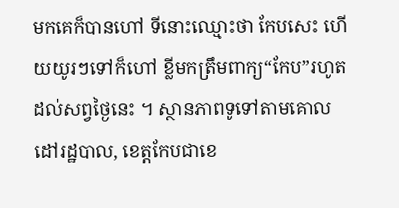មកគេក៏បានហៅ ទីនោះឈ្មោះថា កែបសេះ ហើយយូរៗទៅក៏ហៅ ខ្លីមកត្រឹមពាក្យ“កែប”រហូតដល់សព្វថ្ងៃនេះ ។ ស្ថានភាពទូទៅតាមគោលដៅរដ្ឋបាល, ខេត្តកែបជាខេ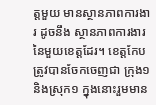ត្តមួយ មានស្ថានភាពការងារ ដូចនឹង ស្ថានភាពការងារនៃមួយខេត្តដែរ។ ខេត្តកែប ត្រូវបានចែកចេញជា ក្រុង១ និងស្រុក១ ក្នុងនោះរួមមាន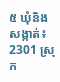៥ ឃុំនិងសង្កាត់៖ 2301 ស្រុក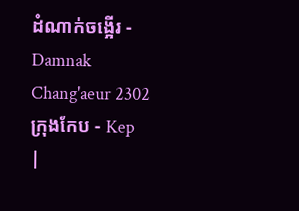ដំណាក់ចង្អើរ - Damnak Chang'aeur 2302 ក្រុងកែប - Kep
|